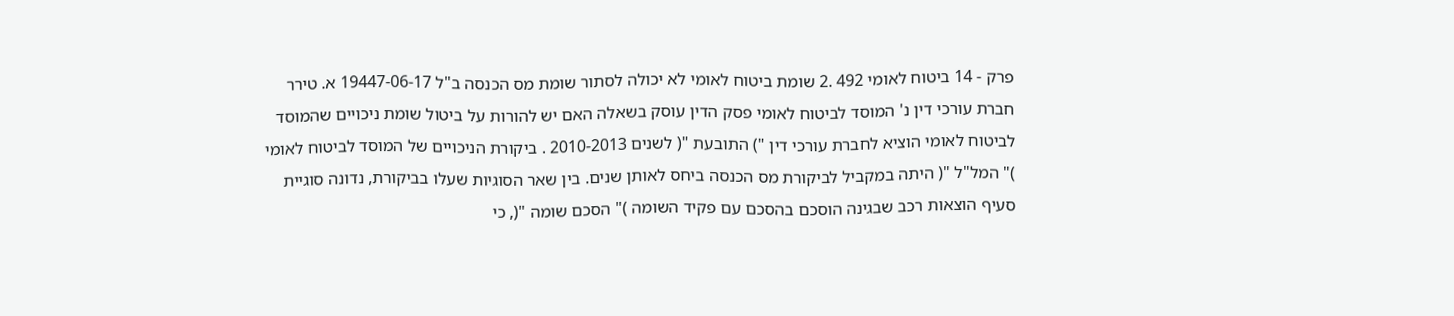פרק - 14 ביטוח לאומי 492 .2 שומת ביטוח לאומי לא יכולה לסתור שומת מס הכנסה ב"ל 19447-06-17 א. טירר חברת עורכי דין נ' המוסד לביטוח לאומי פסק הדין עוסק בשאלה האם יש להורות על ביטול שומת ניכויים שהמוסד לביטוח לאומי הוציא לחברת עורכי דין ") התובעת "( לשנים 2010-2013 . ביקורת הניכויים של המוסד לביטוח לאומי )" המל"ל "( היתה במקביל לביקורת מס הכנסה ביחס לאותן שנים. בין שאר הסוגיות שעלו בביקורת, נדונה סוגיית סעיף הוצאות רכב שבגינה הוסכם בהסכם עם פקיד השומה )" הסכם שומה "(, כי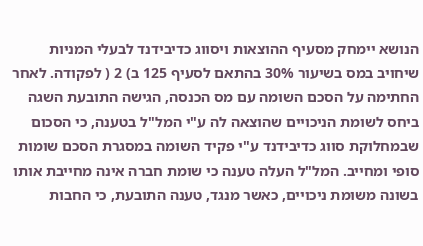הנושא יימחק מסעיף ההוצאות ויסווג כדיבידנד לבעלי המניות שיחויב במס בשיעור 30% בהתאם לסעיף 125 ב) 2 ( לפקודה. לאחר החתימה על הסכם השומה עם מס הכנסה, הגישה התובעת השגה ביחס לשומת הניכויים שהוצאה לה ע"י המל"ל בטענה, כי הסכום שבמחלוקת סווג כדיבידנד ע"י פקיד השומה במסגרת הסכם שומות סופי ומחייב. המל"ל העלה טענה כי שומת חברה אינה מחייבת אותו בשונה משומת ניכויים, כאשר מנגד, טענה התובעת, כי החבות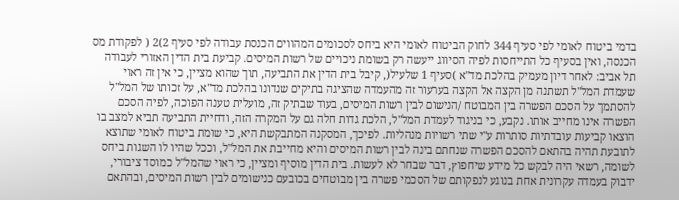בדמי ביטוח לאומי לפי סעיף 344 לחוק הביטוח לאומי היא ביחס לסכומים המהווים הכנסת עבודה לפי סעיף 2)2 ( לפקודת מס הכנסה, ואין בסעיף כל התייחסות לפיה הסיווג ייעשה רק בשומת ניכויים של רשות המיסים. קביעת בית הדין האזורי לעבודה תל אביב: לאחר דיון מעמיק בהלכת מד"א )סעיף 1 שלעיל(, קיבל בית הדין את התביעה, תוך שהוא מציין, כי אין זה ראוי שעמדת המל"ל תשתנה מן הקצה אל הקצה בערעור זה מהעמדה שהציגה בתיקים שנדונו בהלכת מד"א, על זכותו של המל"ל להסתמך על הסכם הפשרה בין המבוטח /הנישום לבין רשות המיסים, בעוד שבתיק זה, מועלית טענה הפוכה, לפיה הסכם הפשרה אינו מחייב אותו. נקבע, כי בניגוד לעמדת המל"ל, הלכת גדות חלה גם על המקרה הזה, ודחיית התביעה תביא למצב בו הוצאו קביעות עובדתיות סותרות ע"י שתי רשויות מנהליות. לפיכך, המסקנה המתבקשת היא, כי שומת ביטוח לאומי שתוצא לתובעת תהיה בהתאם להסכם הפשרה שנחתם בינה לבין רשות המיסים והיא מחייבת את המל"ל, וככל שהיו לו השגות ביחס לשומה, רשאי היה לבקש כל מידע שיחפוץ, דבר שבחר לא לעשות. בית הדין מוסיף ומציין, כי ראוי שהמל"ל כמוסד ציבורי, ידבוק בעמדה עקרונית אחת בנוגע לנפקותם של הסכמי פשרה בין מבוטחים בכובעם כנישומים לבין רשות המיסים, ובהתאם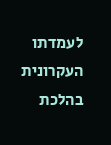לעמדתו העקרונית בהלכת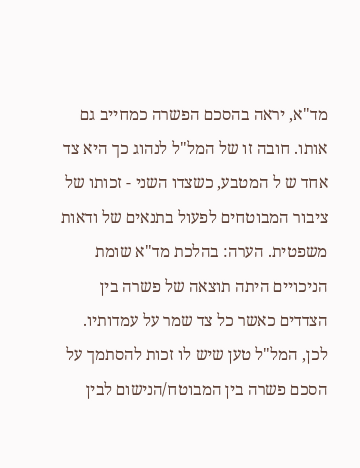מד"א, יראה בהסכם הפשרה כמחייב גם אותו. חובה זו של המל"ל לנהוג כך היא צד אחד ש ל המטבע, כשצדו השני - זכותו של ציבור המבוטחים לפעול בתנאים של ודאות משפטית. הערה: בהלכת מד"א שומת הניכויים היתה תוצאה של פשרה בין הצדדים כאשר כל צד שמר על עמדותיו. לכן, המל"ל טען שיש לו זכות להסתמך על הסכם פשרה בין המבוטח/הנישום לבין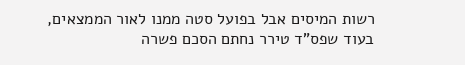רשות המיסים אבל בפועל סטה ממנו לאור הממצאים, בעוד שפס"ד טירר נחתם הסכם פשרה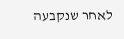לאחר שנקבעה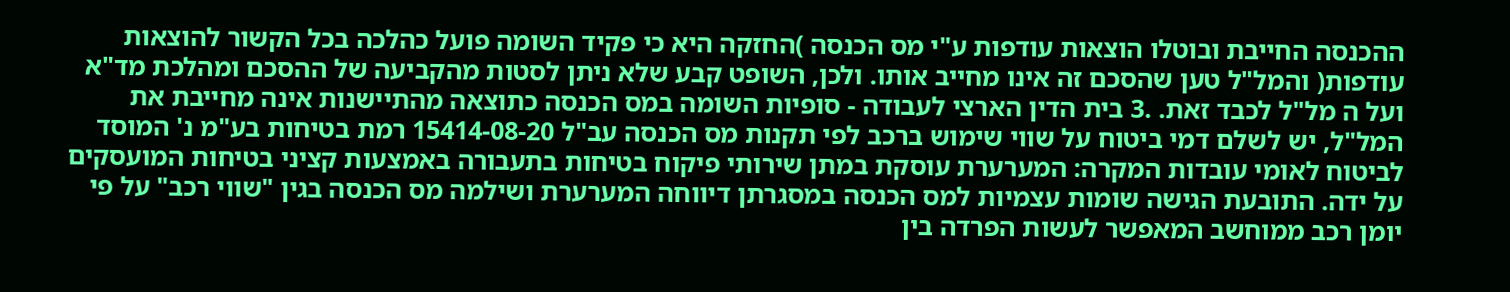ההכנסה החייבת ובוטלו הוצאות עודפות ע"י מס הכנסה )החזקה היא כי פקיד השומה פועל כהלכה בכל הקשור להוצאות עודפות( והמל"ל טען שהסכם זה אינו מחייב אותו. ולכן, השופט קבע שלא ניתן לסטות מהקביעה של ההסכם ומהלכת מד"א ועל ה מל"ל לכבד זאת. .3 בית הדין הארצי לעבודה - סופיות השומה במס הכנסה כתוצאה מהתיישנות אינה מחייבת את המל"ל, יש לשלם דמי ביטוח על שווי שימוש ברכב לפי תקנות מס הכנסה עב"ל 15414-08-20 רמת בטיחות בע"מ נ' המוסד לביטוח לאומי עובדות המקרה: המערערת עוסקת במתן שירותי פיקוח בטיחות בתעבורה באמצעות קציני בטיחות המועסקים על ידה. התובעת הגישה שומות עצמיות למס הכנסה במסגרתן דיווחה המערערת ושילמה מס הכנסה בגין "שווי רכב" על פי יומן רכב ממוחשב המאפשר לעשות הפרדה בין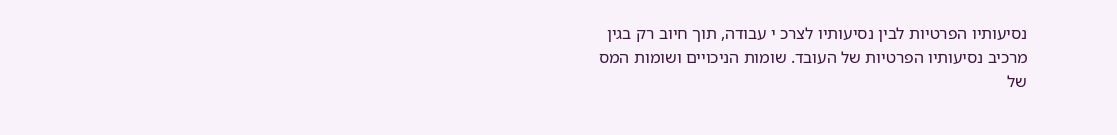נסיעותיו הפרטיות לבין נסיעותיו לצרכ י עבודה, תוך חיוב רק בגין מרכיב נסיעותיו הפרטיות של העובד. שומות הניכויים ושומות המס של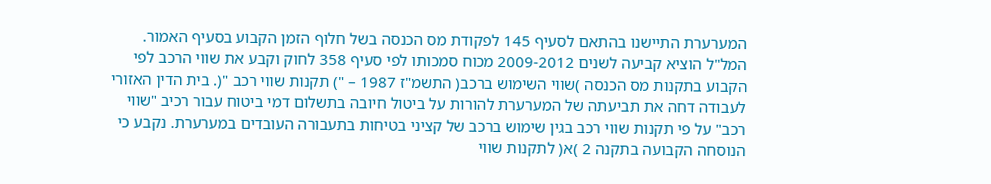המערערת התיישנו בהתאם לסעיף 145 לפקודת מס הכנסה בשל חלוף הזמן הקבוע בסעיף האמור. המל"ל הוציא קביעה לשנים 2009-2012 מכוח סמכותו לפי סעיף 358 לחוק וקבע את שווי הרכב לפי הקבוע בתקנות מס הכנסה )שווי השימוש ברכב( התשמ"ז 1987 – ") תקנות שווי רכב "(. בית הדין האזורי לעבודה דחה את תביעתה של המערערת להורות על ביטול חיובה בתשלום דמי ביטוח עבור רכיב "שווי רכב" על פי תקנות שווי רכב בגין שימוש ברכב של קציני בטיחות בתעבורה העובדים במערערת. נקבע כי הנוסחה הקבועה בתקנה 2 )א( לתקנות שווי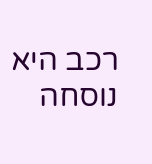רכב היא נוסחה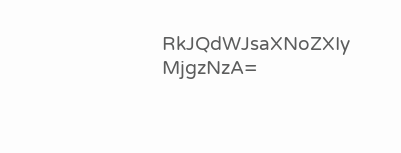RkJQdWJsaXNoZXIy MjgzNzA=